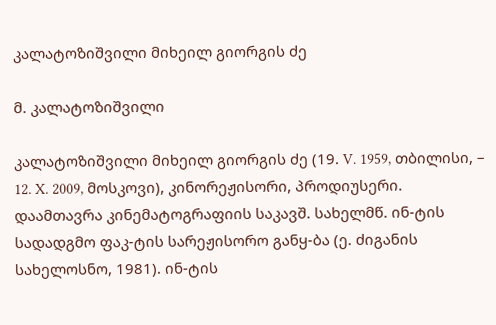კალატოზიშვილი მიხეილ გიორგის ძე

მ. კალატოზიშვილი

კალატოზიშვილი მიხეილ გიორგის ძე (19. V. 1959, თბილისი, – 12. X. 2009, მოსკოვი), კინორეჟისორი, პროდიუსერი. დაამთავრა კინემატოგრაფიის საკავშ. სახელმწ. ინ-ტის სადადგმო ფაკ-ტის სარეჟისორო განყ-ბა (ე. ძიგანის სახელოსნო, 1981). ინ-ტის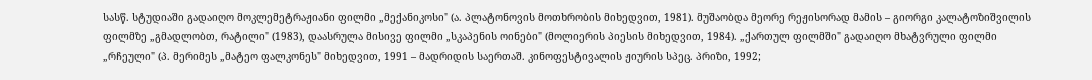სასწ. სტუდიაში გადაიღო მოკლემეტრაჟიანი ფილმი „მექანიკოსი" (ა. პლატონოვის მოთხრობის მიხედვით, 1981). მუშაობდა მეორე რეჟისორად მამის – გიორგი კალატოზიშვილის ფილმზე „გმადლობთ, რატილი" (1983), დაასრულა მისივე ფილმი „სკაპენის ოინები" (მოლიერის პიესის მიხედვით, 1984). „ქართულ ფილმში" გადაიღო მხატვრული ფილმი „რჩეული" (პ. მერიმეს „მატეო ფალკონეს" მიხედვით, 1991 – მადრიდის საერთაშ. კინოფესტივალის ჟიურის სპეც. პრიზი, 1992;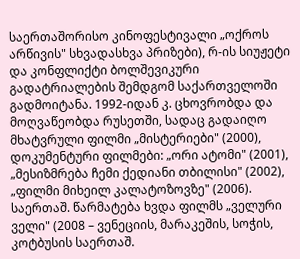საერთაშორისო კინოფესტივალი „ოქროს არწივის" სხვადასხვა პრიზები), რ-ის სიუჟეტი და კონფლიქტი ბოლშევიკური გადატრიალების შემდგომ საქართველოში გადმოიტანა. 1992-იდან კ. ცხოვრობდა და მოღვაწეობდა რუსეთში, სადაც გადაიღო მხატვრული ფილმი „მისტერიები" (2000), დოკუმენტური ფილმები: „ორი ატომი" (2001), „მესიზმრება ჩემი ქედიანი თბილისი" (2002), „ფილმი მიხეილ კალატოზოვზე" (2006). საერთაშ. წარმატება ხვდა ფილმს „ველური ველი" (2008 – ვენეციის, მარაკეშის, სოჭის, კოტბუსის საერთაშ.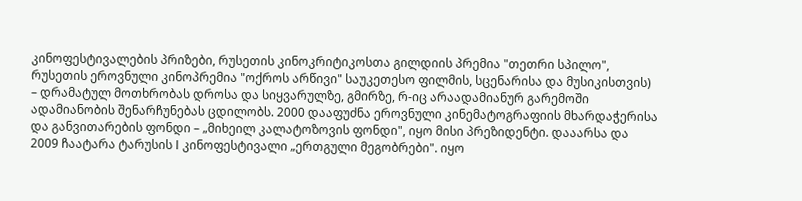კინოფესტივალების პრიზები, რუსეთის კინოკრიტიკოსთა გილდიის პრემია "თეთრი სპილო", რუსეთის ეროვნული კინოპრემია "ოქროს არწივი" საუკეთესო ფილმის, სცენარისა და მუსიკისთვის) – დრამატულ მოთხრობას დროსა და სიყვარულზე, გმირზე, რ-იც არაადამიანურ გარემოში ადამიანობის შენარჩუნებას ცდილობს. 2000 დააფუძნა ეროვნული კინემატოგრაფიის მხარდაჭერისა და განვითარების ფონდი – „მიხეილ კალატოზოვის ფონდი", იყო მისი პრეზიდენტი. დააარსა და 2009 ჩაატარა ტარუსის I კინოფესტივალი „ერთგული მეგობრები". იყო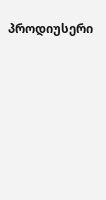პროდიუსერი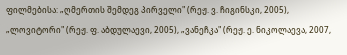ფილმებისა: „ღმერთის შემდეგ პირველი" (რეჟ. ვ. ჩიგინსკი, 2005), „ლოვიტორი" (რეჟ. ფ. აბდულაევი, 2005), „ვანეჩკა" (რეჟ. ე. ნიკოლაევა, 2007,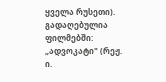ყველა რუსეთი). გადაღებულია ფილმებში: „ადვოკატი" (რეჟ. ი.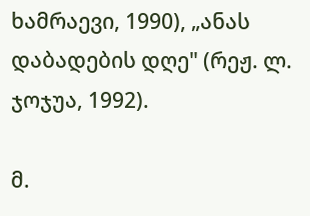ხამრაევი, 1990), „ანას დაბადების დღე" (რეჟ. ლ. ჯოჯუა, 1992).

მ.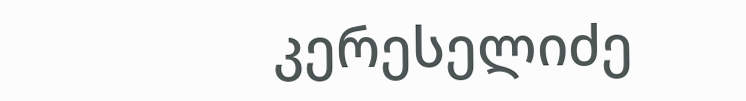კერესელიძე